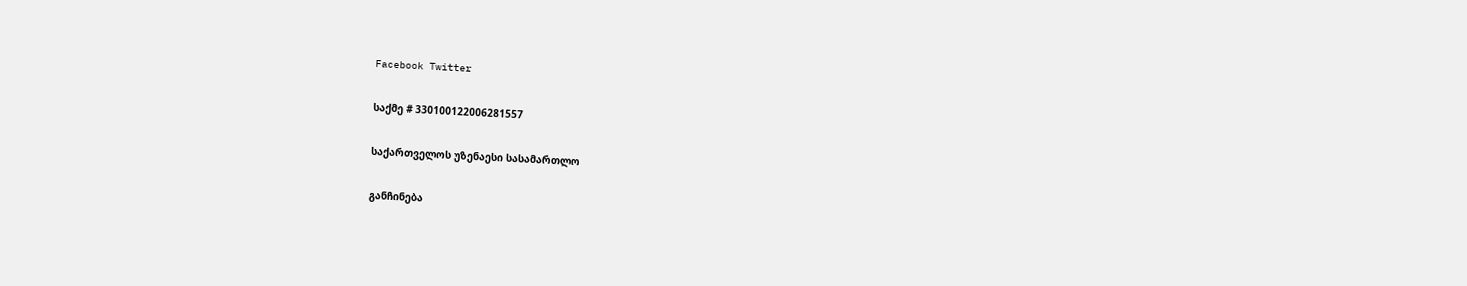Facebook Twitter

საქმე # 330100122006281557

საქართველოს უზენაესი სასამართლო

განჩინება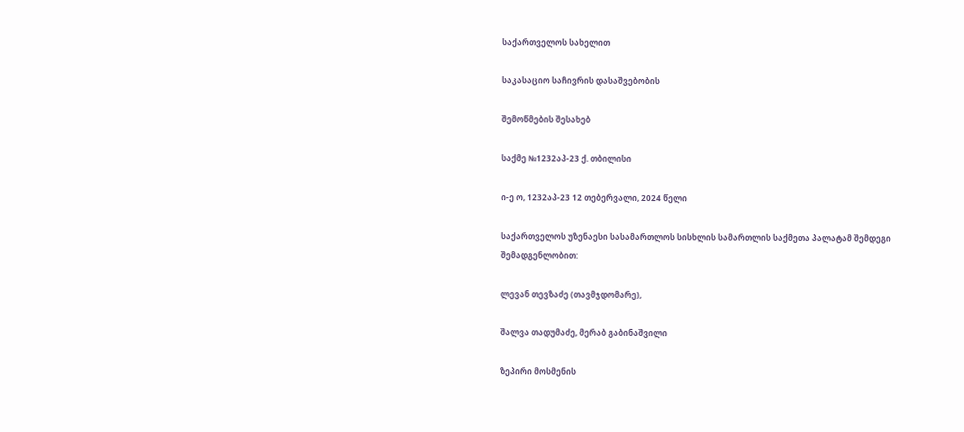საქართველოს სახელით

საკასაციო საჩივრის დასაშვებობის

შემოწმების შესახებ

საქმე №1232აპ-23 ქ. თბილისი

ი-ე ო, 1232აპ-23 12 თებერვალი, 2024 წელი

საქართველოს უზენაესი სასამართლოს სისხლის სამართლის საქმეთა პალატამ შემდეგი შემადგენლობით:

ლევან თევზაძე (თავმჯდომარე),

შალვა თადუმაძე, მერაბ გაბინაშვილი

ზეპირი მოსმენის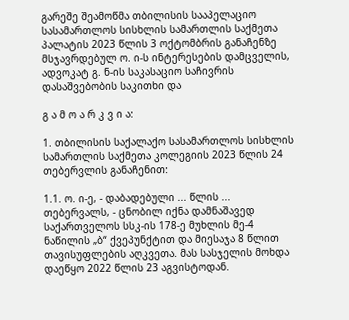გარეშე შეამოწმა თბილისის სააპელაციო სასამართლოს სისხლის სამართლის საქმეთა პალატის 2023 წლის 3 ოქტომბრის განაჩენზე მსჯავრდებულ ო. ი-ს ინტერესების დამცველის, ადვოკატ გ. ნ-ის საკასაციო საჩივრის დასაშვებობის საკითხი და

გ ა მ ო ა რ კ ვ ი ა:

1. თბილისის საქალაქო სასამართლოს სისხლის სამართლის საქმეთა კოლეგიის 2023 წლის 24 თებერვლის განაჩენით:

1.1. ო. ი-ე, - დაბადებული ... წლის ... თებერვალს, - ცნობილ იქნა დამნაშავედ საქართველოს სსკ-ის 178-ე მუხლის მე-4 ნაწილის „ბ“ ქვეპუნქტით და მიესაჯა 8 წლით თავისუფლების აღკვეთა. მას სასჯელის მოხდა დაეწყო 2022 წლის 23 აგვისტოდან.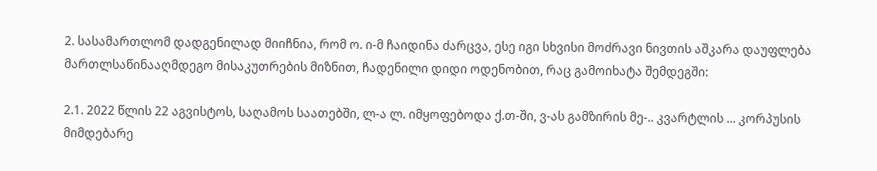2. სასამართლომ დადგენილად მიიჩნია, რომ ო. ი-მ ჩაიდინა ძარცვა, ესე იგი სხვისი მოძრავი ნივთის აშკარა დაუფლება მართლსაწინააღმდეგო მისაკუთრების მიზნით, ჩადენილი დიდი ოდენობით, რაც გამოიხატა შემდეგში:

2.1. 2022 წლის 22 აგვისტოს, საღამოს საათებში, ლ-ა ლ. იმყოფებოდა ქ.თ-ში, ვ-ას გამზირის მე-.. კვარტლის ... კორპუსის მიმდებარე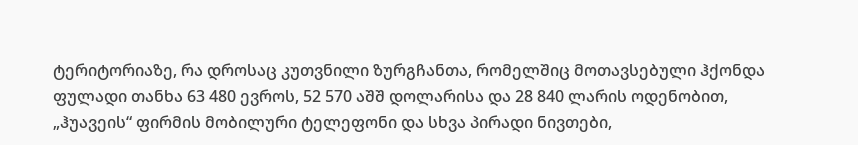ტერიტორიაზე, რა დროსაც კუთვნილი ზურგჩანთა, რომელშიც მოთავსებული ჰქონდა ფულადი თანხა 63 480 ევროს, 52 570 აშშ დოლარისა და 28 840 ლარის ოდენობით, „ჰუავეის“ ფირმის მობილური ტელეფონი და სხვა პირადი ნივთები,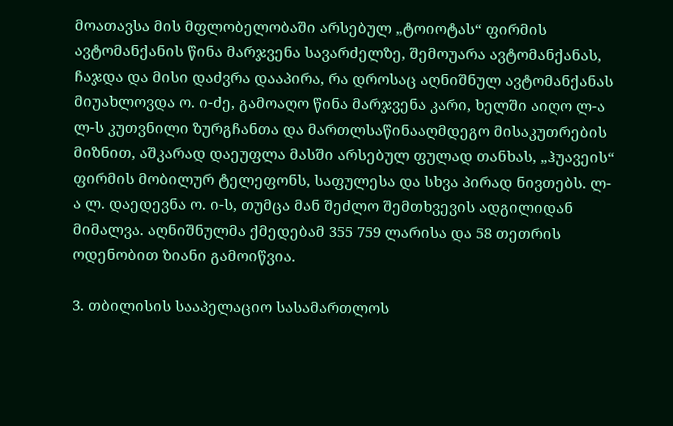მოათავსა მის მფლობელობაში არსებულ „ტოიოტას“ ფირმის ავტომანქანის წინა მარჯვენა სავარძელზე, შემოუარა ავტომანქანას, ჩაჯდა და მისი დაძვრა დააპირა, რა დროსაც აღნიშნულ ავტომანქანას მიუახლოვდა ო. ი-ძე, გამოაღო წინა მარჯვენა კარი, ხელში აიღო ლ-ა ლ-ს კუთვნილი ზურგჩანთა და მართლსაწინააღმდეგო მისაკუთრების მიზნით, აშკარად დაეუფლა მასში არსებულ ფულად თანხას, „ჰუავეის“ ფირმის მობილურ ტელეფონს, საფულესა და სხვა პირად ნივთებს. ლ-ა ლ. დაედევნა ო. ი-ს, თუმცა მან შეძლო შემთხვევის ადგილიდან მიმალვა. აღნიშნულმა ქმედებამ 355 759 ლარისა და 58 თეთრის ოდენობით ზიანი გამოიწვია.

3. თბილისის სააპელაციო სასამართლოს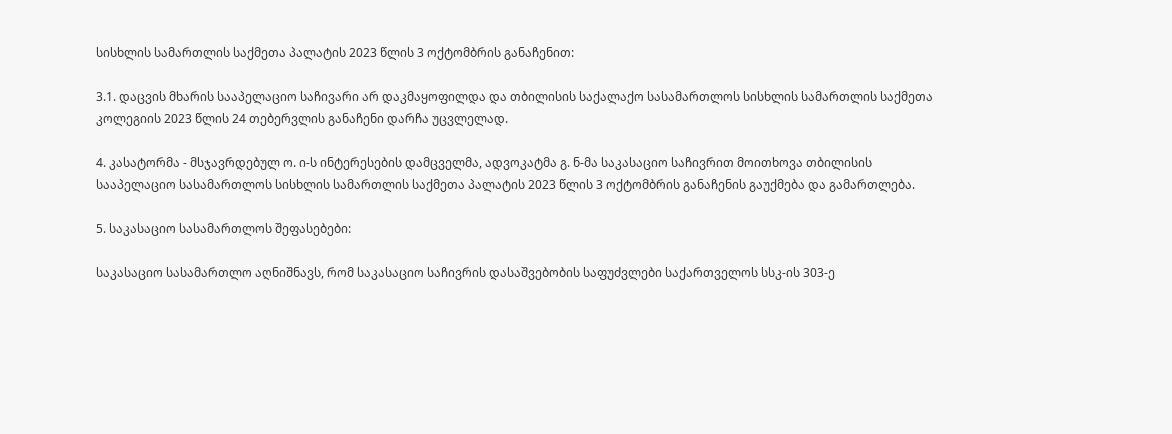სისხლის სამართლის საქმეთა პალატის 2023 წლის 3 ოქტომბრის განაჩენით:

3.1. დაცვის მხარის სააპელაციო საჩივარი არ დაკმაყოფილდა და თბილისის საქალაქო სასამართლოს სისხლის სამართლის საქმეთა კოლეგიის 2023 წლის 24 თებერვლის განაჩენი დარჩა უცვლელად.

4. კასატორმა - მსჯავრდებულ ო. ი-ს ინტერესების დამცველმა, ადვოკატმა გ. ნ-მა საკასაციო საჩივრით მოითხოვა თბილისის სააპელაციო სასამართლოს სისხლის სამართლის საქმეთა პალატის 2023 წლის 3 ოქტომბრის განაჩენის გაუქმება და გამართლება.

5. საკასაციო სასამართლოს შეფასებები:

საკასაციო სასამართლო აღნიშნავს, რომ საკასაციო საჩივრის დასაშვებობის საფუძვლები საქართველოს სსკ-ის 303-ე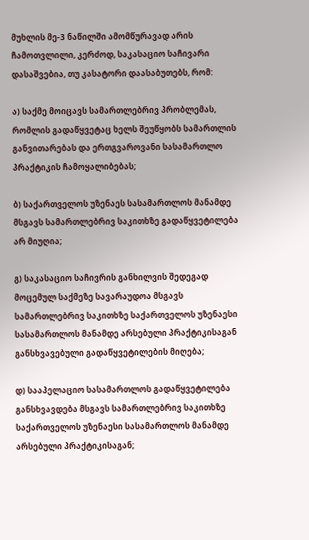მუხლის მე-3 ნაწილში ამომწურავად არის ჩამოთვლილი, კერძოდ, საკასაციო საჩივარი დასაშვებია, თუ კასატორი დაასაბუთებს, რომ:

ა) საქმე მოიცავს სამართლებრივ პრობლემას, რომლის გადაწყვეტაც ხელს შეუწყობს სამართლის განვითარებას და ერთგვაროვანი სასამართლო პრაქტიკის ჩამოყალიბებას;

ბ) საქართველოს უზენაეს სასამართლოს მანამდე მსგავს სამართლებრივ საკითხზე გადაწყვეტილება არ მიუღია;

გ) საკასაციო საჩივრის განხილვის შედეგად მოცემულ საქმეზე სავარაუდოა მსგავს სამართლებრივ საკითხზე საქართველოს უზენაესი სასამართლოს მანამდე არსებული პრაქტიკისაგან განსხვავებული გადაწყვეტილების მიღება;

დ) სააპელაციო სასამართლოს გადაწყვეტილება განსხვავდება მსგავს სამართლებრივ საკითხზე საქართველოს უზენაესი სასამართლოს მანამდე არსებული პრაქტიკისაგან;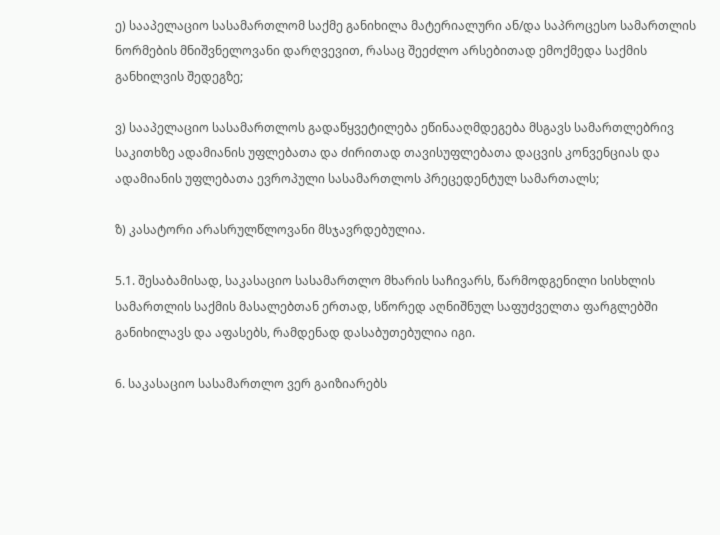ე) სააპელაციო სასამართლომ საქმე განიხილა მატერიალური ან/და საპროცესო სამართლის ნორმების მნიშვნელოვანი დარღვევით, რასაც შეეძლო არსებითად ემოქმედა საქმის განხილვის შედეგზე;

ვ) სააპელაციო სასამართლოს გადაწყვეტილება ეწინააღმდეგება მსგავს სამართლებრივ საკითხზე ადამიანის უფლებათა და ძირითად თავისუფლებათა დაცვის კონვენციას და ადამიანის უფლებათა ევროპული სასამართლოს პრეცედენტულ სამართალს;

ზ) კასატორი არასრულწლოვანი მსჯავრდებულია.

5.1. შესაბამისად, საკასაციო სასამართლო მხარის საჩივარს, წარმოდგენილი სისხლის სამართლის საქმის მასალებთან ერთად, სწორედ აღნიშნულ საფუძველთა ფარგლებში განიხილავს და აფასებს, რამდენად დასაბუთებულია იგი.

6. საკასაციო სასამართლო ვერ გაიზიარებს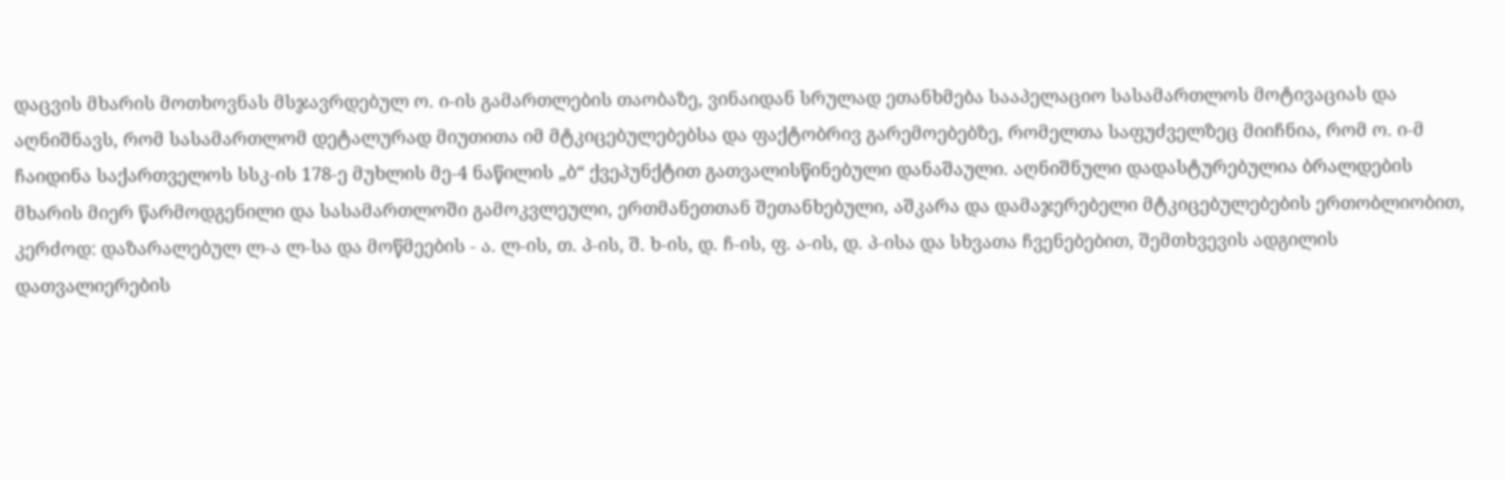დაცვის მხარის მოთხოვნას მსჯავრდებულ ო. ი-ის გამართლების თაობაზე, ვინაიდან სრულად ეთანხმება სააპელაციო სასამართლოს მოტივაციას და აღნიშნავს, რომ სასამართლომ დეტალურად მიუთითა იმ მტკიცებულებებსა და ფაქტობრივ გარემოებებზე, რომელთა საფუძველზეც მიიჩნია, რომ ო. ი-მ ჩაიდინა საქართველოს სსკ-ის 178-ე მუხლის მე-4 ნაწილის „ბ“ ქვეპუნქტით გათვალისწინებული დანაშაული. აღნიშნული დადასტურებულია ბრალდების მხარის მიერ წარმოდგენილი და სასამართლოში გამოკვლეული, ერთმანეთთან შეთანხებული, აშკარა და დამაჯერებელი მტკიცებულებების ერთობლიობით, კერძოდ: დაზარალებულ ლ-ა ლ-სა და მოწმეების - ა. ლ-ის, თ. პ-ის, შ. ხ-ის, დ. ჩ-ის, ფ. ა-ის, დ. პ-ისა და სხვათა ჩვენებებით, შემთხვევის ადგილის დათვალიერების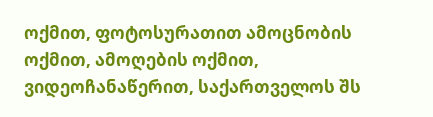ოქმით, ფოტოსურათით ამოცნობის ოქმით, ამოღების ოქმით, ვიდეოჩანაწერით, საქართველოს შს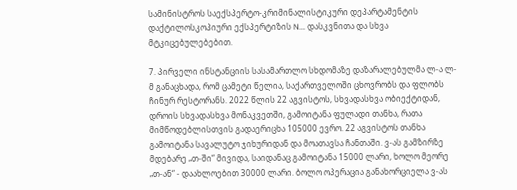სამინისტროს საექსპერტო-კრიმინალისტიკური დეპარტამენტის დაქტილოსკოპიური ექსპერტიზის N... დასკვნითა და სხვა მტკიცებულებებით.

7. პირველი ინსტანციის სასამართლო სხდომაზე დაზარალებულმა ლ-ა ლ-მ განაცხადა, რომ ცამეტი წელია, საქართველოში ცხოვრობს და ფლობს ჩინურ რესტორანს. 2022 წლის 22 აგვისტოს, სხვადასხვა ობიექტიდან, დროის სხვადასხვა მონაკვეთში, გამოიტანა ფულადი თანხა, რათა მიმწოდებლისთვის გადაერიცხა 105000 ევრო. 22 აგვისტოს თანხა გამოიტანა სავალუტო ჯიხურიდან და მოათავსა ჩანთაში. ვ-ას გამზირზე მდებარე „თ-ში“ მივიდა, საიდანაც გამოიტანა 15000 ლარი, ხოლო მეორე „თ-ან“ - დაახლოებით 30000 ლარი. ბოლო ოპერაცია განახორციელა ვ-ას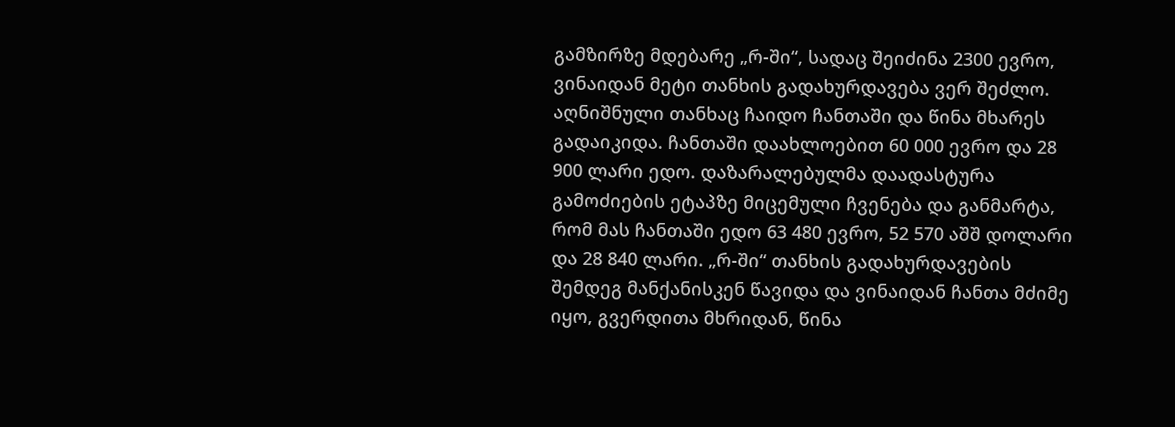გამზირზე მდებარე „რ-ში“, სადაც შეიძინა 2300 ევრო, ვინაიდან მეტი თანხის გადახურდავება ვერ შეძლო. აღნიშნული თანხაც ჩაიდო ჩანთაში და წინა მხარეს გადაიკიდა. ჩანთაში დაახლოებით 60 000 ევრო და 28 900 ლარი ედო. დაზარალებულმა დაადასტურა გამოძიების ეტაპზე მიცემული ჩვენება და განმარტა, რომ მას ჩანთაში ედო 63 480 ევრო, 52 570 აშშ დოლარი და 28 840 ლარი. „რ-ში“ თანხის გადახურდავების შემდეგ მანქანისკენ წავიდა და ვინაიდან ჩანთა მძიმე იყო, გვერდითა მხრიდან, წინა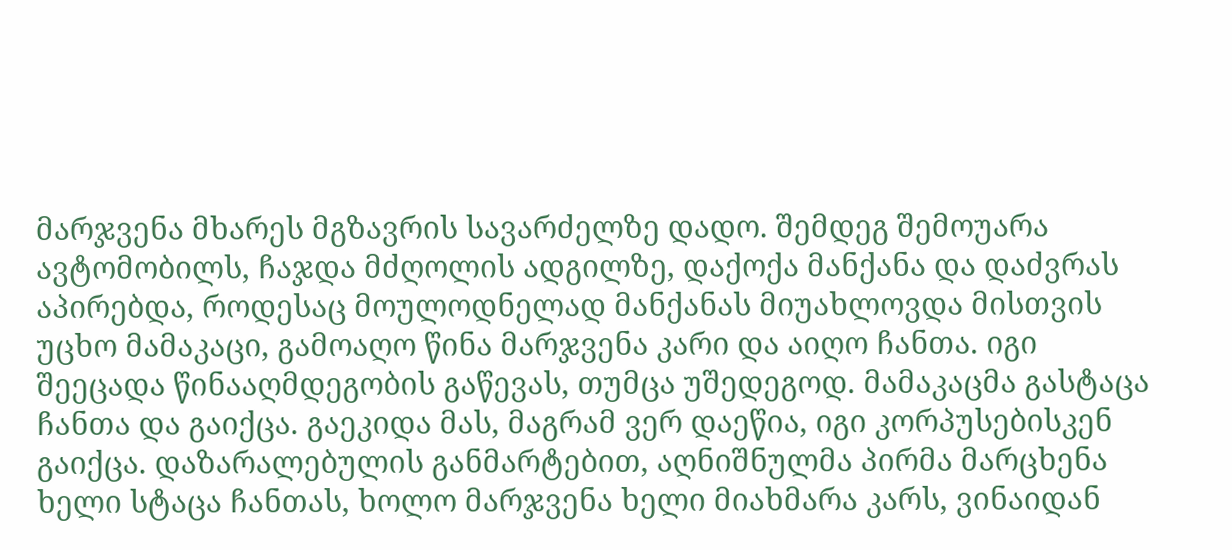მარჯვენა მხარეს მგზავრის სავარძელზე დადო. შემდეგ შემოუარა ავტომობილს, ჩაჯდა მძღოლის ადგილზე, დაქოქა მანქანა და დაძვრას აპირებდა, როდესაც მოულოდნელად მანქანას მიუახლოვდა მისთვის უცხო მამაკაცი, გამოაღო წინა მარჯვენა კარი და აიღო ჩანთა. იგი შეეცადა წინააღმდეგობის გაწევას, თუმცა უშედეგოდ. მამაკაცმა გასტაცა ჩანთა და გაიქცა. გაეკიდა მას, მაგრამ ვერ დაეწია, იგი კორპუსებისკენ გაიქცა. დაზარალებულის განმარტებით, აღნიშნულმა პირმა მარცხენა ხელი სტაცა ჩანთას, ხოლო მარჯვენა ხელი მიახმარა კარს, ვინაიდან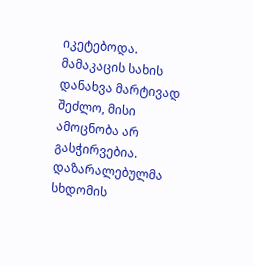იკეტებოდა. მამაკაცის სახის დანახვა მარტივად შეძლო, მისი ამოცნობა არ გასჭირვებია. დაზარალებულმა სხდომის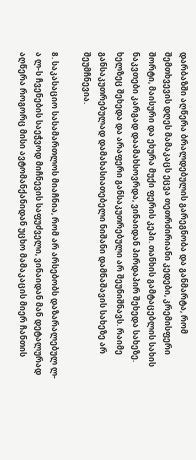დარბაზში აღწერა ბრალდებულის გარეგნობა და განმარტა, რომ შემთხვევის დღეს მამაკაცს ეცვა თეთრძირიანი კედები, კრემისფერი შორტი, მაისური და ეხურა მუქი ფერის კეპი. თანხის გამტაცებლის სახის ნაკვთები კარგად დაამახსოვრდა, ვინაიდან პირდაპირ შეხედა სახეზე. ხელზეც შეხედა და არაფერი განსაკუთრებული არ შეუნიშნავს. რაიმე განსაკუთრებულად დამახასიათებელი ნიშანი დამნაშავის სახეზე არ შეუმჩნევია.

8. საკასაციო სასამართლოს მიაჩნია, რომ არ არსებობს დაზარალებულ ლ-ა ლ-ს ჩვენების საეჭვოდ მიჩნევის საფუძველი, ვინაიდან მან დეტალურად აღწერა როგორც მისი ავტომანქანიდან უცხო მამაკაცის მიერ ჩანთის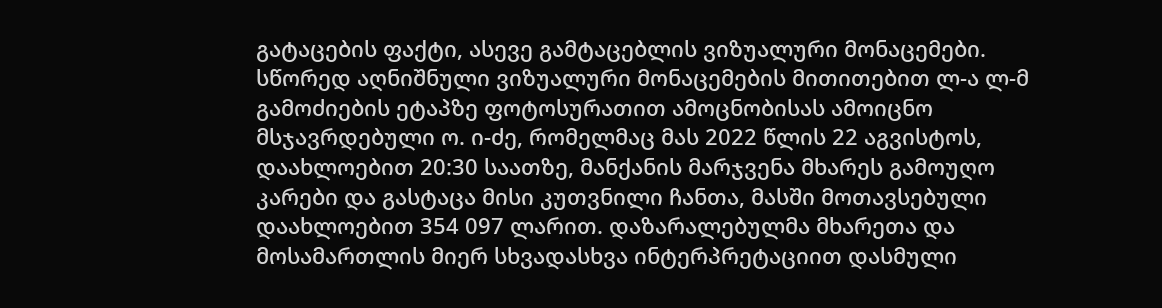გატაცების ფაქტი, ასევე გამტაცებლის ვიზუალური მონაცემები. სწორედ აღნიშნული ვიზუალური მონაცემების მითითებით ლ-ა ლ-მ გამოძიების ეტაპზე ფოტოსურათით ამოცნობისას ამოიცნო მსჯავრდებული ო. ი-ძე, რომელმაც მას 2022 წლის 22 აგვისტოს, დაახლოებით 20:30 საათზე, მანქანის მარჯვენა მხარეს გამოუღო კარები და გასტაცა მისი კუთვნილი ჩანთა, მასში მოთავსებული დაახლოებით 354 097 ლარით. დაზარალებულმა მხარეთა და მოსამართლის მიერ სხვადასხვა ინტერპრეტაციით დასმული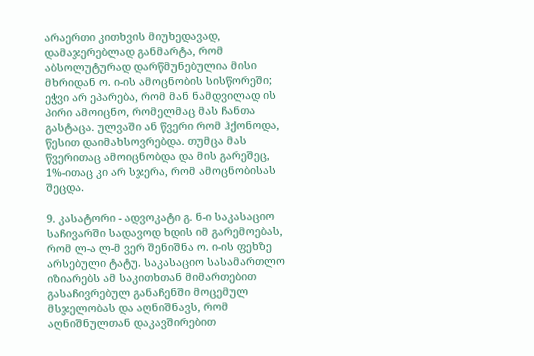არაერთი კითხვის მიუხედავად, დამაჯერებლად განმარტა, რომ აბსოლუტურად დარწმუნებულია მისი მხრიდან ო. ი-ის ამოცნობის სისწორეში; ეჭვი არ ეპარება, რომ მან ნამდვილად ის პირი ამოიცნო, რომელმაც მას ჩანთა გასტაცა. ულვაში ან წვერი რომ ჰქონოდა, წესით დაიმახსოვრებდა. თუმცა მას წვერითაც ამოიცნობდა და მის გარეშეც, 1%-ითაც კი არ სჯერა, რომ ამოცნობისას შეცდა.

9. კასატორი - ადვოკატი გ. ნ-ი საკასაციო საჩივარში სადავოდ ხდის იმ გარემოებას, რომ ლ-ა ლ-მ ვერ შენიშნა ო. ი-ის ფეხზე არსებული ტატუ. საკასაციო სასამართლო იზიარებს ამ საკითხთან მიმართებით გასაჩივრებულ განაჩენში მოცემულ მსჯელობას და აღნიშნავს, რომ აღნიშნულთან დაკავშირებით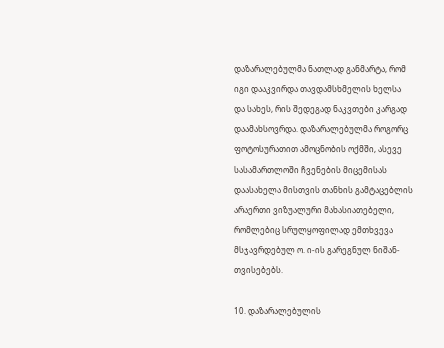დაზარალებულმა ნათლად განმარტა, რომ იგი დააკვირდა თავდამსხმელის ხელსა და სახეს, რის შედეგად ნაკვთები კარგად დაამახსოვრდა. დაზარალებულმა როგორც ფოტოსურათით ამოცნობის ოქმში, ასევე სასამართლოში ჩვენების მიცემისას დაასახელა მისთვის თანხის გამტაცებლის არაერთი ვიზუალური მახასიათებელი, რომლებიც სრულყოფილად ემთხვევა მსჯავრდებულ ო. ი-ის გარეგნულ ნიშან-თვისებებს.

10. დაზარალებულის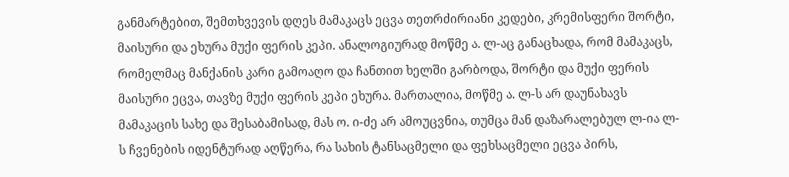განმარტებით, შემთხვევის დღეს მამაკაცს ეცვა თეთრძირიანი კედები, კრემისფერი შორტი, მაისური და ეხურა მუქი ფერის კეპი. ანალოგიურად მოწმე ა. ლ-აც განაცხადა, რომ მამაკაცს, რომელმაც მანქანის კარი გამოაღო და ჩანთით ხელში გარბოდა, შორტი და მუქი ფერის მაისური ეცვა, თავზე მუქი ფერის კეპი ეხურა. მართალია, მოწმე ა. ლ-ს არ დაუნახავს მამაკაცის სახე და შესაბამისად, მას ო. ი-ძე არ ამოუცვნია, თუმცა მან დაზარალებულ ლ-ია ლ-ს ჩვენების იდენტურად აღწერა, რა სახის ტანსაცმელი და ფეხსაცმელი ეცვა პირს,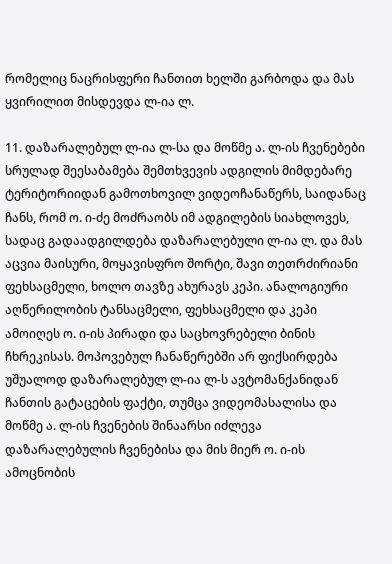რომელიც ნაცრისფერი ჩანთით ხელში გარბოდა და მას ყვირილით მისდევდა ლ-ია ლ.

11. დაზარალებულ ლ-ია ლ-სა და მოწმე ა. ლ-ის ჩვენებები სრულად შეესაბამება შემთხვევის ადგილის მიმდებარე ტერიტორიიდან გამოთხოვილ ვიდეოჩანაწერს, საიდანაც ჩანს, რომ ო. ი-ძე მოძრაობს იმ ადგილების სიახლოვეს, სადაც გადაადგილდება დაზარალებული ლ-ია ლ. და მას აცვია მაისური, მოყავისფრო შორტი, შავი თეთრძირიანი ფეხსაცმელი, ხოლო თავზე ახურავს კეპი. ანალოგიური აღწერილობის ტანსაცმელი, ფეხსაცმელი და კეპი ამოიღეს ო. ი-ის პირადი და საცხოვრებელი ბინის ჩხრეკისას. მოპოვებულ ჩანაწერებში არ ფიქსირდება უშუალოდ დაზარალებულ ლ-ია ლ-ს ავტომანქანიდან ჩანთის გატაცების ფაქტი, თუმცა ვიდეომასალისა და მოწმე ა. ლ-ის ჩვენების შინაარსი იძლევა დაზარალებულის ჩვენებისა და მის მიერ ო. ი-ის ამოცნობის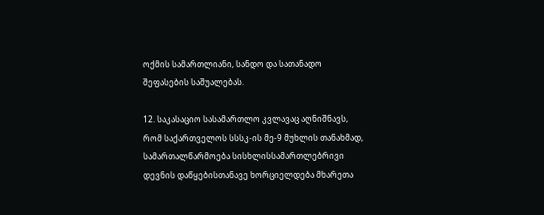ოქმის სამართლიანი, სანდო და სათანადო შეფასების საშუალებას.

12. საკასაციო სასამართლო კვლავაც აღნიშნავს, რომ საქართველოს სსსკ-ის მე-9 მუხლის თანახმად, სამართალწარმოება სისხლისსამართლებრივი დევნის დაწყებისთანავე ხორციელდება მხარეთა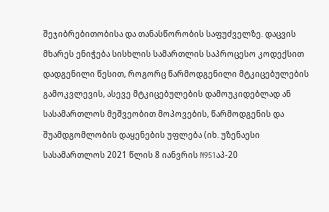შეჯიბრებითობისა და თანასწორობის საფუძველზე. დაცვის მხარეს ენიჭება სისხლის სამართლის საპროცესო კოდექსით დადგენილი წესით, როგორც წარმოდგენილი მტკიცებულების გამოკვლევის, ასევე მტკიცებულების დამოუკიდებლად ან სასამართლოს მეშვეობით მოპოვების, წარმოდგენის და შუამდგომლობის დაყენების უფლება (იხ. უზენაესი სასამართლოს 2021 წლის 8 იანვრის N951აპ-20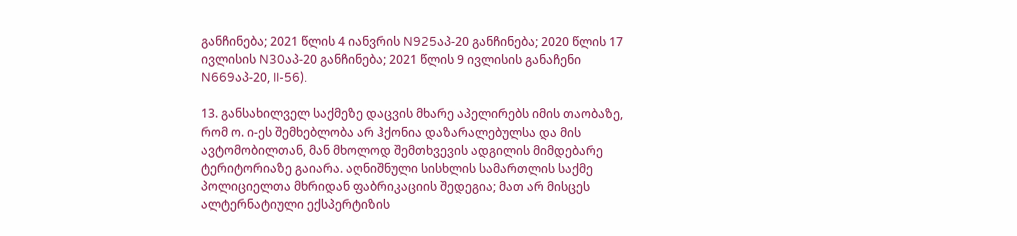განჩინება; 2021 წლის 4 იანვრის N925აპ-20 განჩინება; 2020 წლის 17 ივლისის N30აპ-20 განჩინება; 2021 წლის 9 ივლისის განაჩენი N669აპ-20, II-56).

13. განსახილველ საქმეზე დაცვის მხარე აპელირებს იმის თაობაზე, რომ ო. ი-ეს შემხებლობა არ ჰქონია დაზარალებულსა და მის ავტომობილთან, მან მხოლოდ შემთხვევის ადგილის მიმდებარე ტერიტორიაზე გაიარა. აღნიშნული სისხლის სამართლის საქმე პოლიციელთა მხრიდან ფაბრიკაციის შედეგია; მათ არ მისცეს ალტერნატიული ექსპერტიზის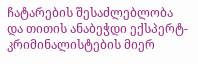ჩატარების შესაძლებლობა და თითის ანაბეჭდი ექსპერტ-კრიმინალისტების მიერ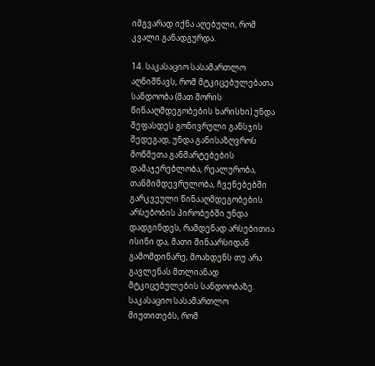იმგვარად იქნა აღებული, რომ კვალი განადგურდა.

14. საკასაციო სასამართლო აღნიშნავს, რომ მტკიცებულებათა სანდოობა (მათ შორის წინააღმდეგობების ხარისხი) უნდა შეფასდეს გონივრული განსჯის შედეგად, უნდა განისაზღვროს მოწმეთა განმარტებების დამაჯერებლობა, რეალურობა, თანმიმდევრულობა, ჩვენებებში გარკვეული წინააღმდეგობების არსებობის პირობებში უნდა დადგინდეს, რამდენად არსებითია ისინი და, მათი შინაარსიდან გამომდინარე, მოახდენს თუ არა გავლენას მთლიანად მტკიცებულების სანდოობაზე. საკასაციო სასამართლო მიუთითებს, რომ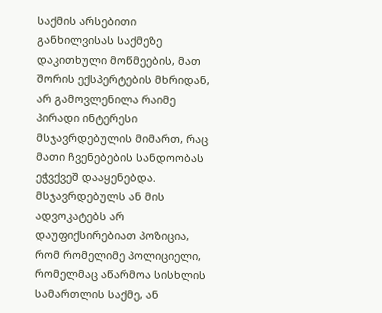საქმის არსებითი განხილვისას საქმეზე დაკითხული მოწმეების, მათ შორის ექსპერტების მხრიდან, არ გამოვლენილა რაიმე პირადი ინტერესი მსჯავრდებულის მიმართ, რაც მათი ჩვენებების სანდოობას ეჭვქვეშ დააყენებდა. მსჯავრდებულს ან მის ადვოკატებს არ დაუფიქსირებიათ პოზიცია, რომ რომელიმე პოლიციელი, რომელმაც აწარმოა სისხლის სამართლის საქმე, ან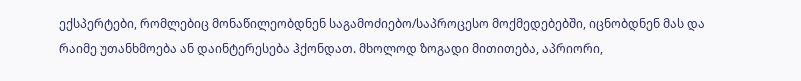ექსპერტები, რომლებიც მონაწილეობდნენ საგამოძიებო/საპროცესო მოქმედებებში, იცნობდნენ მას და რაიმე უთანხმოება ან დაინტერესება ჰქონდათ. მხოლოდ ზოგადი მითითება, აპრიორი,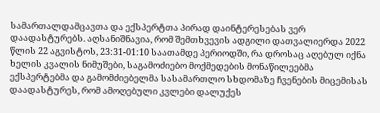სამართალდამცავთა და ექსპერტთა პირად დაინტერესებას ვერ დაადასტურებს. აღსანიშნავია, რომ შემთხვევის ადგილი დათვალიერდა 2022 წლის 22 აგვისტოს, 23:31-01:10 საათამდე პერიოდში, რა დროსაც აღებულ იქნა ხელის კვალის ნიმუშები, საგამოძიებო მოქმედების მონაწილეებმა ექსპერტებმა და გამომძიებელმა სასამართლო სხდომაზე ჩვენების მიცემისას დაადასტურეს, რომ ამოღებული კვლები დალუქეს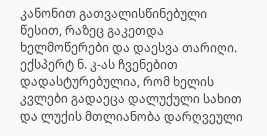კანონით გათვალისწინებული წესით, რაზეც გაკეთდა ხელმოწერები და დაესვა თარიღი. ექსპერტ ნ. კ-ას ჩვენებით დადასტურებულია, რომ ხელის კვლები გადაეცა დალუქული სახით და ლუქის მთლიანობა დარღვეული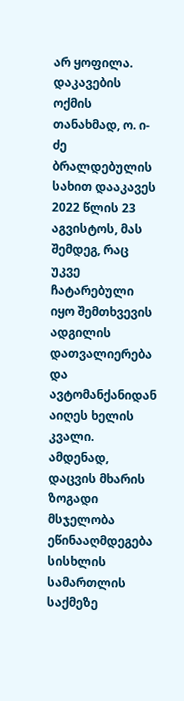არ ყოფილა. დაკავების ოქმის თანახმად, ო. ი-ძე ბრალდებულის სახით დააკავეს 2022 წლის 23 აგვისტოს, მას შემდეგ, რაც უკვე ჩატარებული იყო შემთხვევის ადგილის დათვალიერება და ავტომანქანიდან აიღეს ხელის კვალი. ამდენად, დაცვის მხარის ზოგადი მსჯელობა ეწინააღმდეგება სისხლის სამართლის საქმეზე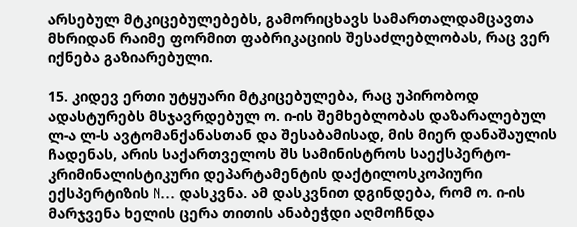არსებულ მტკიცებულებებს, გამორიცხავს სამართალდამცავთა მხრიდან რაიმე ფორმით ფაბრიკაციის შესაძლებლობას, რაც ვერ იქნება გაზიარებული.

15. კიდევ ერთი უტყუარი მტკიცებულება, რაც უპირობოდ ადასტურებს მსჯავრდებულ ო. ი-ის შემხებლობას დაზარალებულ ლ-ა ლ-ს ავტომანქანასთან და შესაბამისად, მის მიერ დანაშაულის ჩადენას, არის საქართველოს შს სამინისტროს საექსპერტო-კრიმინალისტიკური დეპარტამენტის დაქტილოსკოპიური ექსპერტიზის N... დასკვნა. ამ დასკვნით დგინდება, რომ ო. ი-ის მარჯვენა ხელის ცერა თითის ანაბეჭდი აღმოჩნდა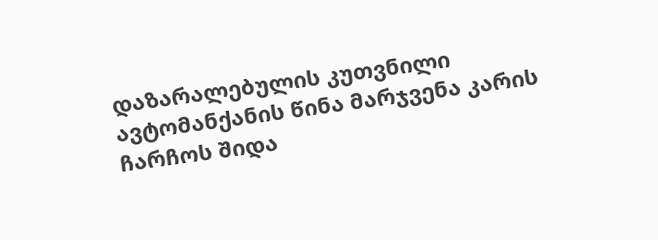დაზარალებულის კუთვნილი ავტომანქანის წინა მარჯვენა კარის ჩარჩოს შიდა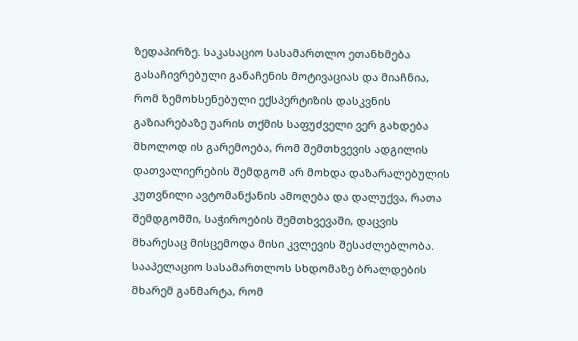ზედაპირზე. საკასაციო სასამართლო ეთანხმება გასაჩივრებული განაჩენის მოტივაციას და მიაჩნია, რომ ზემოხსენებული ექსპერტიზის დასკვნის გაზიარებაზე უარის თქმის საფუძველი ვერ გახდება მხოლოდ ის გარემოება, რომ შემთხვევის ადგილის დათვალიერების შემდგომ არ მოხდა დაზარალებულის კუთვნილი ავტომანქანის ამოღება და დალუქვა, რათა შემდგომში, საჭიროების შემთხვევაში, დაცვის მხარესაც მისცემოდა მისი კვლევის შესაძლებლობა. სააპელაციო სასამართლოს სხდომაზე ბრალდების მხარემ განმარტა, რომ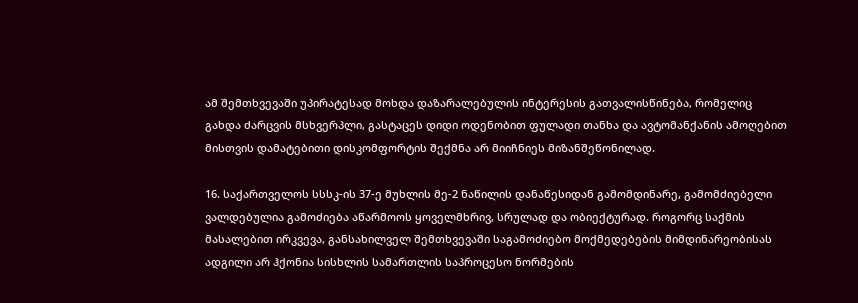ამ შემთხვევაში უპირატესად მოხდა დაზარალებულის ინტერესის გათვალისწინება, რომელიც გახდა ძარცვის მსხვერპლი, გასტაცეს დიდი ოდენობით ფულადი თანხა და ავტომანქანის ამოღებით მისთვის დამატებითი დისკომფორტის შექმნა არ მიიჩნიეს მიზანშეწონილად.

16. საქართველოს სსსკ-ის 37-ე მუხლის მე-2 ნაწილის დანაწესიდან გამომდინარე, გამომძიებელი ვალდებულია გამოძიება აწარმოოს ყოველმხრივ, სრულად და ობიექტურად. როგორც საქმის მასალებით ირკვევა, განსახილველ შემთხვევაში საგამოძიებო მოქმედებების მიმდინარეობისას ადგილი არ ჰქონია სისხლის სამართლის საპროცესო ნორმების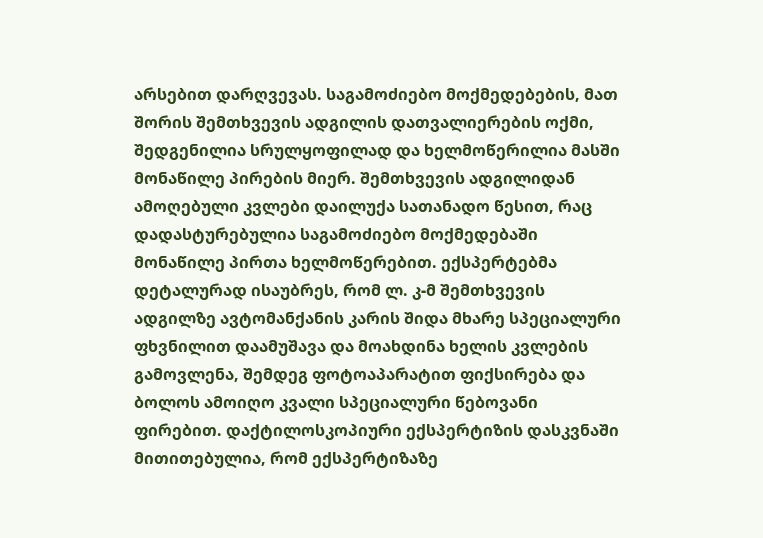არსებით დარღვევას. საგამოძიებო მოქმედებების, მათ შორის შემთხვევის ადგილის დათვალიერების ოქმი, შედგენილია სრულყოფილად და ხელმოწერილია მასში მონაწილე პირების მიერ. შემთხვევის ადგილიდან ამოღებული კვლები დაილუქა სათანადო წესით, რაც დადასტურებულია საგამოძიებო მოქმედებაში მონაწილე პირთა ხელმოწერებით. ექსპერტებმა დეტალურად ისაუბრეს, რომ ლ. კ-მ შემთხვევის ადგილზე ავტომანქანის კარის შიდა მხარე სპეციალური ფხვნილით დაამუშავა და მოახდინა ხელის კვლების გამოვლენა, შემდეგ ფოტოაპარატით ფიქსირება და ბოლოს ამოიღო კვალი სპეციალური წებოვანი ფირებით. დაქტილოსკოპიური ექსპერტიზის დასკვნაში მითითებულია, რომ ექსპერტიზაზე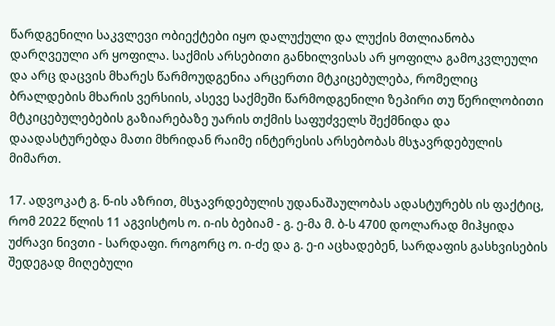წარდგენილი საკვლევი ობიექტები იყო დალუქული და ლუქის მთლიანობა დარღვეული არ ყოფილა. საქმის არსებითი განხილვისას არ ყოფილა გამოკვლეული და არც დაცვის მხარეს წარმოუდგენია არცერთი მტკიცებულება, რომელიც ბრალდების მხარის ვერსიის, ასევე საქმეში წარმოდგენილი ზეპირი თუ წერილობითი მტკიცებულებების გაზიარებაზე უარის თქმის საფუძველს შექმნიდა და დაადასტურებდა მათი მხრიდან რაიმე ინტერესის არსებობას მსჯავრდებულის მიმართ.

17. ადვოკატ გ. ნ-ის აზრით, მსჯავრდებულის უდანაშაულობას ადასტურებს ის ფაქტიც, რომ 2022 წლის 11 აგვისტოს ო. ი-ის ბებიამ - გ. ე-მა მ. ბ-ს 4700 დოლარად მიჰყიდა უძრავი ნივთი - სარდაფი. როგორც ო. ი-ძე და გ. ე-ი აცხადებენ, სარდაფის გასხვისების შედეგად მიღებული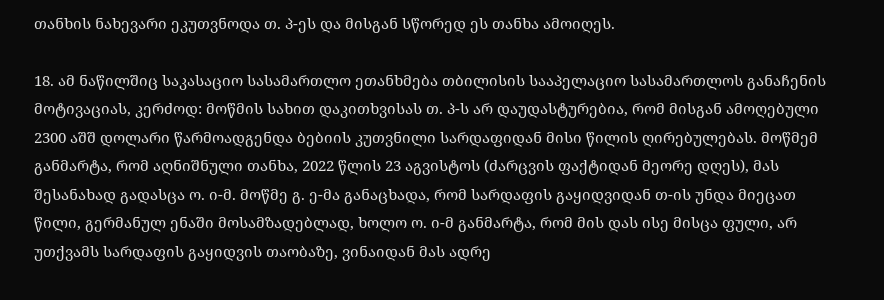თანხის ნახევარი ეკუთვნოდა თ. პ-ეს და მისგან სწორედ ეს თანხა ამოიღეს.

18. ამ ნაწილშიც საკასაციო სასამართლო ეთანხმება თბილისის სააპელაციო სასამართლოს განაჩენის მოტივაციას, კერძოდ: მოწმის სახით დაკითხვისას თ. პ-ს არ დაუდასტურებია, რომ მისგან ამოღებული 2300 აშშ დოლარი წარმოადგენდა ბებიის კუთვნილი სარდაფიდან მისი წილის ღირებულებას. მოწმემ განმარტა, რომ აღნიშნული თანხა, 2022 წლის 23 აგვისტოს (ძარცვის ფაქტიდან მეორე დღეს), მას შესანახად გადასცა ო. ი-მ. მოწმე გ. ე-მა განაცხადა, რომ სარდაფის გაყიდვიდან თ-ის უნდა მიეცათ წილი, გერმანულ ენაში მოსამზადებლად, ხოლო ო. ი-მ განმარტა, რომ მის დას ისე მისცა ფული, არ უთქვამს სარდაფის გაყიდვის თაობაზე, ვინაიდან მას ადრე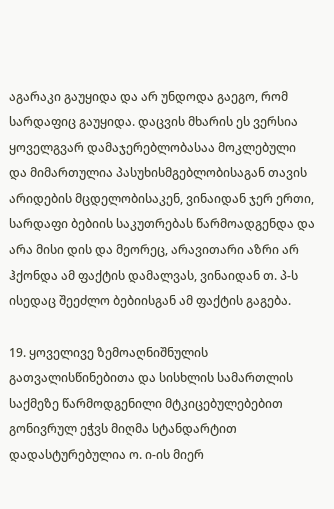აგარაკი გაუყიდა და არ უნდოდა გაეგო, რომ სარდაფიც გაუყიდა. დაცვის მხარის ეს ვერსია ყოველგვარ დამაჯერებლობასაა მოკლებული და მიმართულია პასუხისმგებლობისაგან თავის არიდების მცდელობისაკენ, ვინაიდან ჯერ ერთი, სარდაფი ბებიის საკუთრებას წარმოადგენდა და არა მისი დის და მეორეც, არავითარი აზრი არ ჰქონდა ამ ფაქტის დამალვას, ვინაიდან თ. პ-ს ისედაც შეეძლო ბებიისგან ამ ფაქტის გაგება.

19. ყოველივე ზემოაღნიშნულის გათვალისწინებითა და სისხლის სამართლის საქმეზე წარმოდგენილი მტკიცებულებებით გონივრულ ეჭვს მიღმა სტანდარტით დადასტურებულია ო. ი-ის მიერ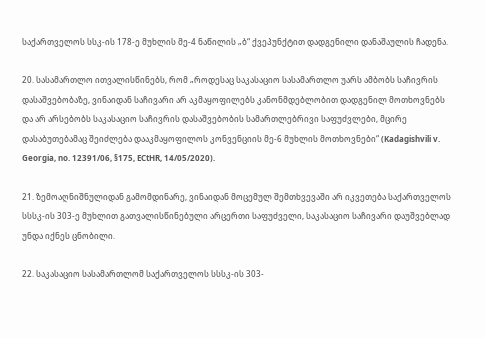საქართველოს სსკ-ის 178-ე მუხლის მე-4 ნაწილის „ბ“ ქვეპუნქტით დადგენილი დანაშაულის ჩადენა.

20. სასამართლო ითვალისწინებს, რომ „როდესაც საკასაციო სასამართლო უარს ამბობს საჩივრის დასაშვებობაზე, ვინაიდან საჩივარი არ აკმაყოფილებს კანონმდებლობით დადგენილ მოთხოვნებს და არ არსებობს საკასაციო საჩივრის დასაშვებობის სამართლებრივი საფუძვლები, მცირე დასაბუთებამაც შეიძლება დააკმაყოფილოს კონვენციის მე-6 მუხლის მოთხოვნები“ (Kadagishvili v. Georgia, no. 12391/06, §175, ECtHR, 14/05/2020).

21. ზემოაღნიშნულიდან გამომდინარე, ვინაიდან მოცემულ შემთხვევაში არ იკვეთება საქართველოს სსსკ-ის 303-ე მუხლით გათვალისწინებული არცერთი საფუძველი, საკასაციო საჩივარი დაუშვებლად უნდა იქნეს ცნობილი.

22. საკასაციო სასამართლომ საქართველოს სსსკ-ის 303-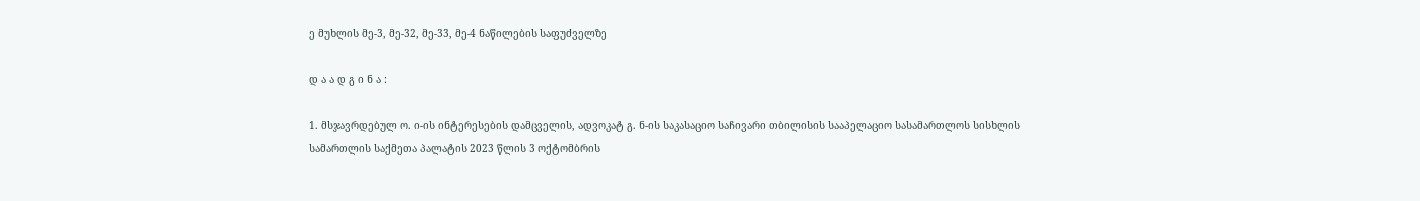ე მუხლის მე-3, მე-32, მე-33, მე-4 ნაწილების საფუძველზე

დ ა ა დ გ ი ნ ა :

1. მსჯავრდებულ ო. ი-ის ინტერესების დამცველის, ადვოკატ გ. ნ-ის საკასაციო საჩივარი თბილისის სააპელაციო სასამართლოს სისხლის სამართლის საქმეთა პალატის 2023 წლის 3 ოქტომბრის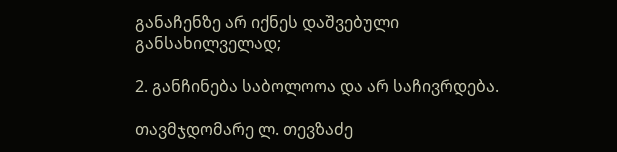განაჩენზე არ იქნეს დაშვებული განსახილველად;

2. განჩინება საბოლოოა და არ საჩივრდება.

თავმჯდომარე ლ. თევზაძე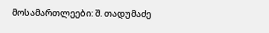მოსამართლეები: შ. თადუმაძე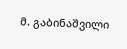მ. გაბინაშვილი